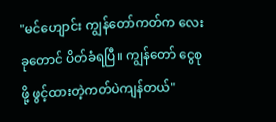"မင်ဟျောင်း ကျွန်တော်ကတ်က လေးခုတောင် ပိတ်ခံရပြီ။ ကျွန်တော် ငွေစုဖို့ ဖွင့်ထားတဲ့ကတ်ပဲကျန်တယ်"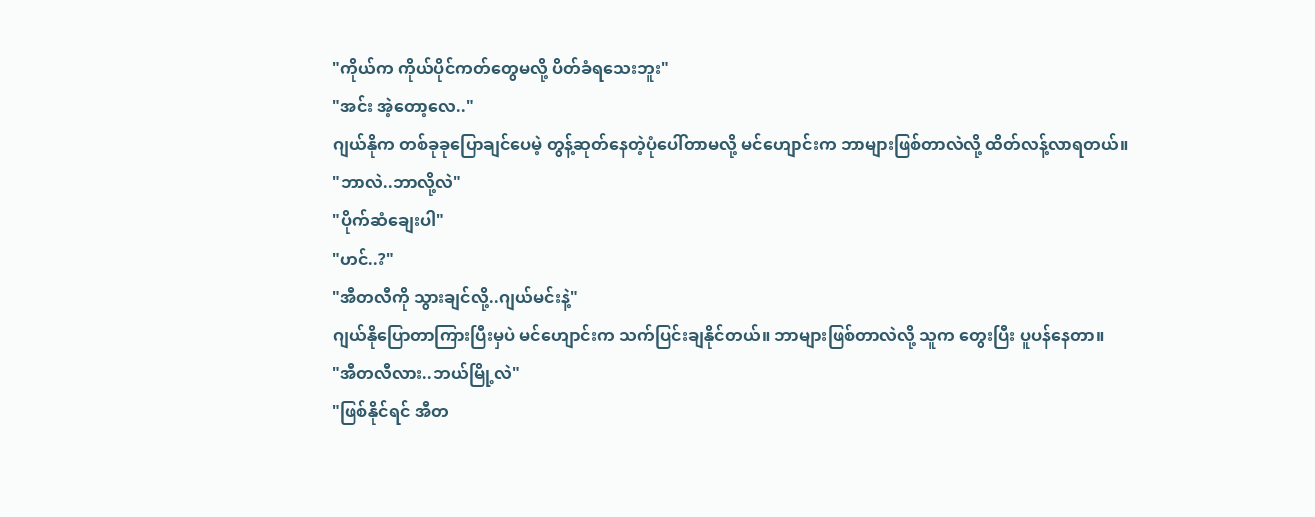"ကိုယ်က ကိုယ်ပိုင်ကတ်တွေမလို့ ပိတ်ခံရသေးဘူး"
"အင်း အဲ့တော့လေ.."
ဂျယ်နိုက တစ်ခုခုပြောချင်ပေမဲ့ တွန့်ဆုတ်နေတဲ့ပုံပေါ်တာမလို့ မင်ဟျောင်းက ဘာများဖြစ်တာလဲလို့ ထိတ်လန့်လာရတယ်။
"ဘာလဲ..ဘာလို့လဲ"
"ပိုက်ဆံချေးပါ"
"ဟင်..?"
"အီတလီကို သွားချင်လို့..ဂျယ်မင်းနဲ့"
ဂျယ်နိုပြောတာကြားပြီးမှပဲ မင်ဟျောင်းက သက်ပြင်းချနိုင်တယ်။ ဘာများဖြစ်တာလဲလို့ သူက တွေးပြီး ပူပန်နေတာ။
"အီတလီလား..ဘယ်မြို့လဲ"
"ဖြစ်နိုင်ရင် အီတ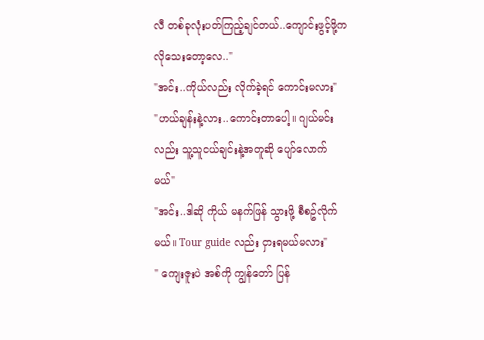လီ တစ်ခုလုံးပတ်ကြည့်ချင်တယ်..ကျောင်းဖွင့်ဖို့က လိုသေးတော့လေ.."
"အင်း..ကိုယ်လည်း လိုက်ခဲ့ရင် ကောင်းမလား"
"ဟယ်ချန်းနဲ့လား..ကောင်းတာပေါ့။ ဂျယ်မင်းလည်း သူ့သူငယ်ချင်းနဲ့အတူဆို ပျော်လောက်မယ်"
"အင်း..ဒါဆို ကိုယ် မနက်ဖြန် သွားဖို့ စီစဥ်လိုက်မယ်။ Tour guide လည်း ငှားရမယ်မလား"
" ကျေးဇူးပဲ အစ်ကို ကျွန်တော် ပြန်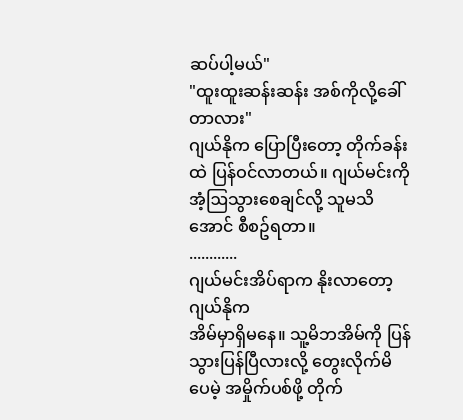ဆပ်ပါ့မယ်"
"ထူးထူးဆန်းဆန်း အစ်ကိုလို့ခေါ်တာလား"
ဂျယ်နိုက ပြောပြီးတော့ တိုက်ခန်းထဲ ပြန်ဝင်လာတယ်။ ဂျယ်မင်းကို အံ့ဩသွားစေချင်လို့ သူမသိအောင် စီစဥ်ရတာ။
............
ဂျယ်မင်းအိပ်ရာက နိုးလာတော့ ဂျယ်နိုက
အိမ်မှာရှိမနေ။ သူ့မိဘအိမ်ကို ပြန်သွားပြန်ပြီလားလို့ တွေးလိုက်မိပေမဲ့ အမှိုက်ပစ်ဖို့ တိုက်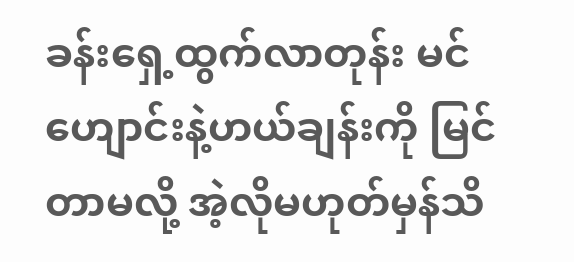ခန်းရှေ့ထွက်လာတုန်း မင်ဟျောင်းနဲ့ဟယ်ချန်းကို မြင်တာမလို့ အဲ့လိုမဟုတ်မှန်သိ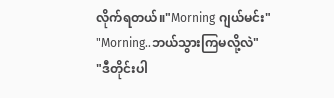လိုက်ရတယ်။"Morning ဂျယ်မင်း"
"Morning..ဘယ်သွားကြမလို့လဲ"
"ဒီတိုင်းပါ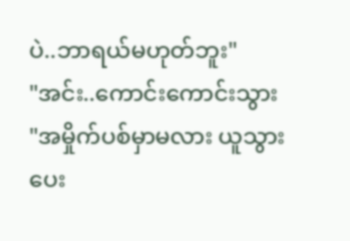ပဲ..ဘာရယ်မဟုတ်ဘူး"
"အင်း..ကောင်းကောင်းသွား
"အမှိုက်ပစ်မှာမလား ယူသွားပေး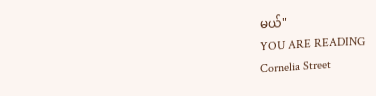မယ်"
YOU ARE READING
Cornelia Street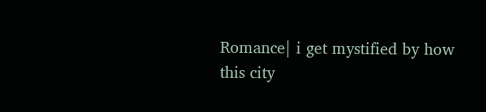Romance| i get mystified by how this city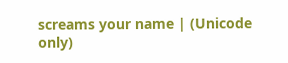screams your name | (Unicode only)